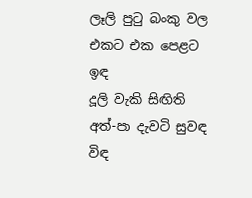ලෑලි පුටු බංකු වල එකට එක පෙළට ඉඳ
දූලි වැකි සිඟිති අත්-පා දැවටි සුවඳ විඳ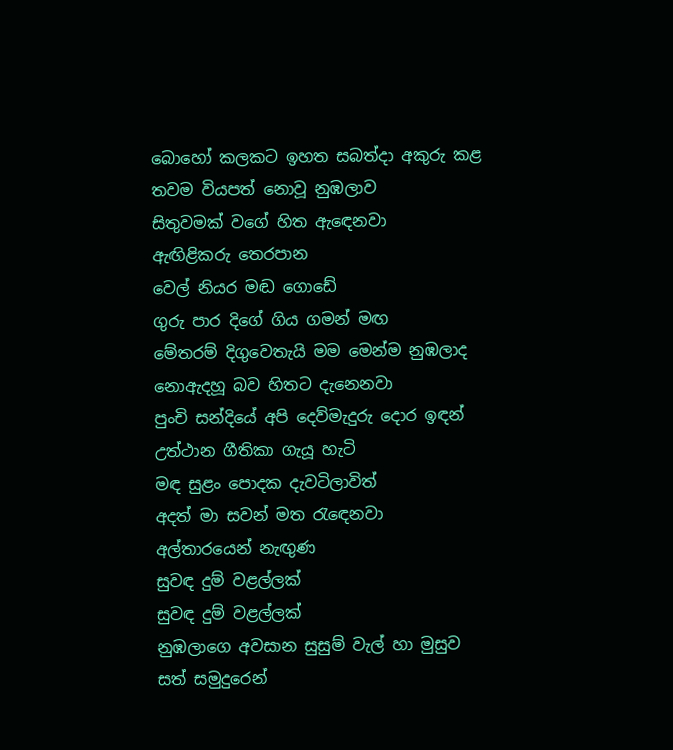බොහෝ කලකට ඉහත සබත්දා අකුරු කළ
තවම වියපත් නොවූ නුඹලාව
සිතුවමක් වගේ හිත ඇඳෙනවා
ඇඟිළිකරු තෙරපාන
වෙල් නියර මඬ ගොඩේ
ගුරු පාර දිගේ ගිය ගමන් මඟ
මේතරම් දිගුවෙතැයි මම මෙන්ම නුඹලාද
නොඇදහූ බව හිතට දැනෙනවා
පුංචි සන්දියේ අපි දෙව්මැදුරු දොර ඉඳන්
උත්ථාන ගීතිකා ගැයූ හැටි
මඳ සුළං පොදක දැවටිලාවිත්
අදත් මා සවන් මත රැඳෙනවා
අල්තාරයෙන් නැඟුණ
සුවඳ දුම් වළල්ලක්
සුවඳ දුම් වළල්ලක්
නුඹලාගෙ අවසාන සුසුම් වැල් හා මුසුව
සත් සමුදුරෙන්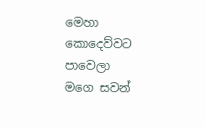මෙහා
කොදෙව්වට පාවෙලා
මගෙ සවන්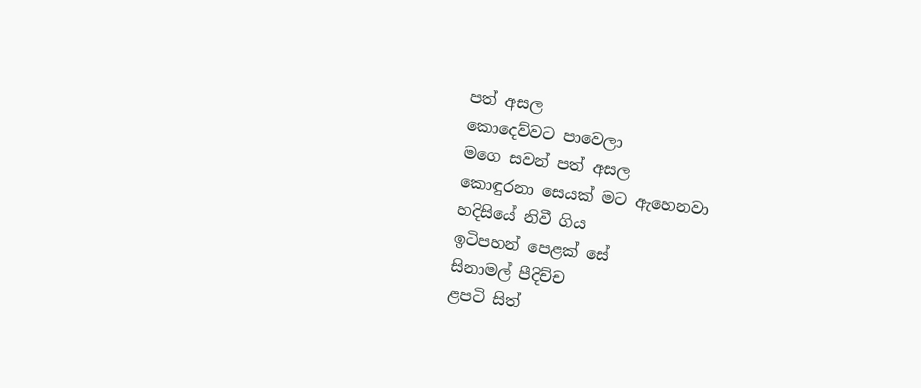පත් අසල
කොදෙව්වට පාවෙලා
මගෙ සවන් පත් අසල
කොඳුරනා සෙයක් මට ඇහෙනවා
හදිසියේ නිවී ගිය
ඉටිපහන් පෙළක් සේ
සිනාමල් පීදිච්ච
ළපටි සිත්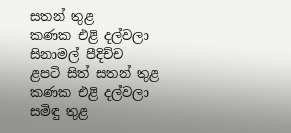සතන් තුළ
කණක එළි දල්වලා
සිනාමල් පීදිච්ච
ළපටි සිත් සතන් තුළ
කණක එළි දල්වලා
සමිඳු තුළ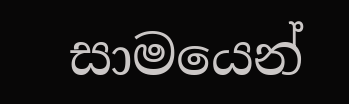සාමයෙන්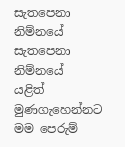සැතපෙනා නිම්නයේ
සැතපෙනා නිම්නයේ
යළිත් මුණගැහෙන්නට
මම පෙරුම්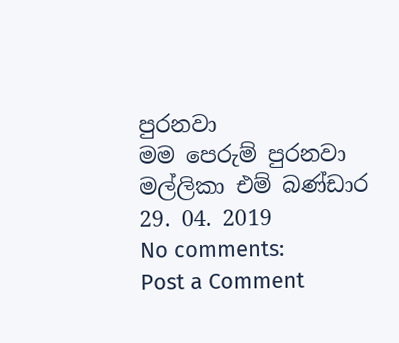පුරනවා
මම පෙරුම් පුරනවා
මල්ලිකා එම් බණ්ඩාර
29. 04. 2019
No comments:
Post a Comment